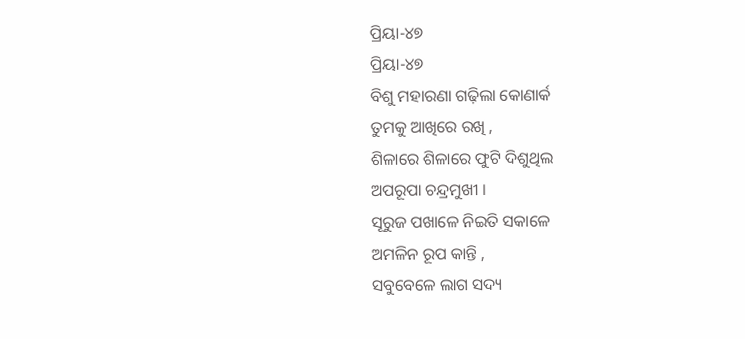ପ୍ରିୟା-୪୭
ପ୍ରିୟା-୪୭
ବିଶୁ ମହାରଣା ଗଢ଼ିଲା କୋଣାର୍କ
ତୁମକୁ ଆଖିରେ ରଖି ,
ଶିଳାରେ ଶିଳାରେ ଫୁଟି ଦିଶୁଥିଲ
ଅପରୂପା ଚନ୍ଦ୍ରମୁଖୀ ।
ସୂରୁଜ ପଖାଳେ ନିଇତି ସକାଳେ
ଅମଳିନ ରୂପ କାନ୍ତି ,
ସବୁବେଳେ ଲାଗ ସଦ୍ୟ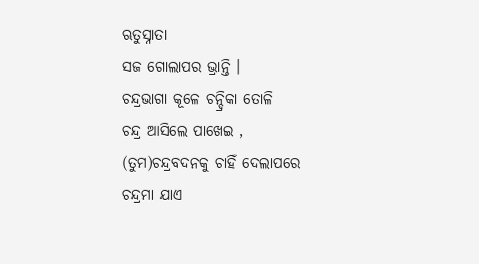ଋତୁସ୍ନାତା
ସଜ ଗୋଲାପର ଭ୍ରାନ୍ତି ।
ଚନ୍ଦ୍ରଭାଗା କୂଳେ ଚନ୍ଦ୍ରିକା ତୋଳି
ଚନ୍ଦ୍ର ଆସିଲେ ପାଖେଇ ,
(ତୁମ)ଚନ୍ଦ୍ରବଦନକୁ ଚାହିଁ ଦେଲାପରେ
ଚନ୍ଦ୍ରମା ଯାଏ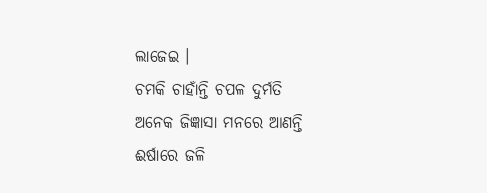ଲାଜେଇ ।
ଚମକି ଚାହାଁନ୍ତି ଚପଳ ଦୁର୍ମତି
ଅନେକ ଜିଜ୍ଞାସା ମନରେ ଆଣନ୍ତି
ଈର୍ଷାରେ ଜଳି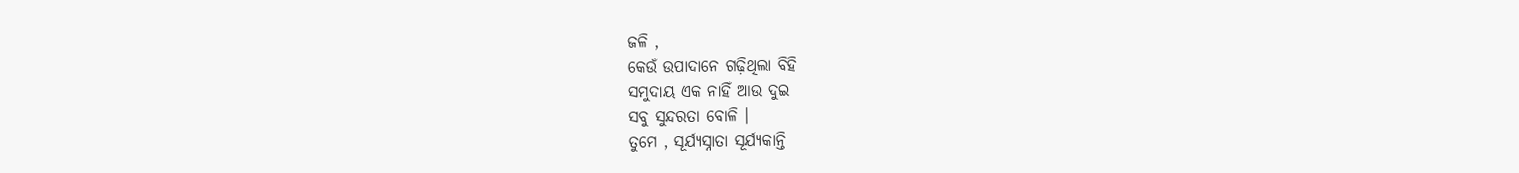ଜଳି ,
କେଉଁ ଉପାଦାନେ ଗଢ଼ିଥିଲା ବିହି
ସମୁଦାୟ ଏକ ନାହିଁ ଆଉ ଦୁଇ
ସବୁ ସୁନ୍ଦରତା ବୋଳି ।
ତୁମେ , ସୂର୍ଯ୍ୟସ୍ନାତା ସୂର୍ଯ୍ୟକାନ୍ତି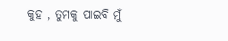କୁହ , ତୁମକୁ ପାଇବି ମୁଁ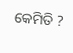କେମିତି ?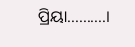ପ୍ରିୟା..........।